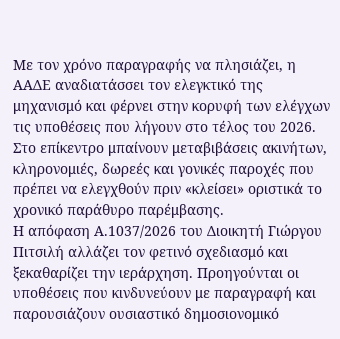Με τον χρόνο παραγραφής να πλησιάζει, η ΑΑΔΕ αναδιατάσσει τον ελεγκτικό της μηχανισμό και φέρνει στην κορυφή των ελέγχων τις υποθέσεις που λήγουν στο τέλος του 2026. Στο επίκεντρο μπαίνουν μεταβιβάσεις ακινήτων, κληρονομιές, δωρεές και γονικές παροχές που πρέπει να ελεγχθούν πριν «κλείσει» οριστικά το χρονικό παράθυρο παρέμβασης.
Η απόφαση Α.1037/2026 του Διοικητή Γιώργου Πιτσιλή αλλάζει τον φετινό σχεδιασμό και ξεκαθαρίζει την ιεράρχηση. Προηγούνται οι υποθέσεις που κινδυνεύουν με παραγραφή και παρουσιάζουν ουσιαστικό δημοσιονομικό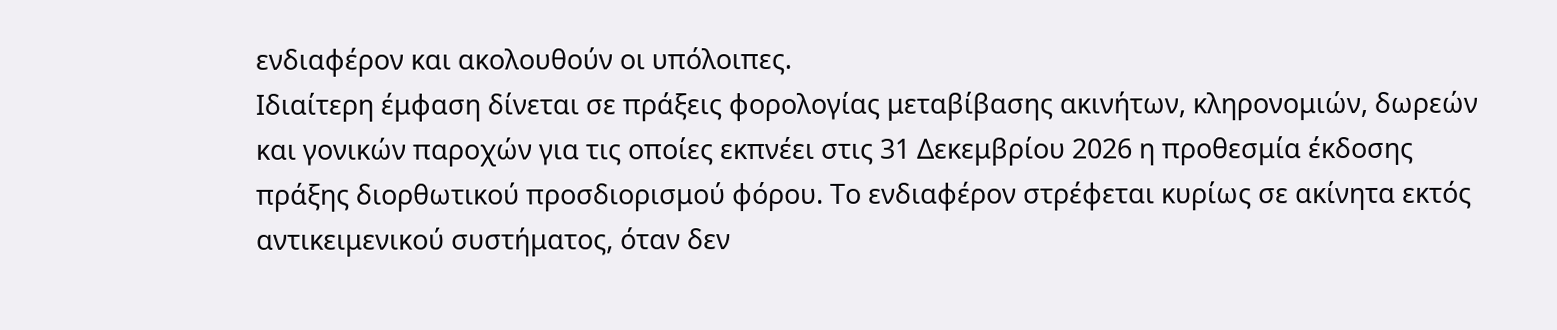ενδιαφέρον και ακολουθούν οι υπόλοιπες.
Ιδιαίτερη έμφαση δίνεται σε πράξεις φορολογίας μεταβίβασης ακινήτων, κληρονομιών, δωρεών και γονικών παροχών για τις οποίες εκπνέει στις 31 Δεκεμβρίου 2026 η προθεσμία έκδοσης πράξης διορθωτικού προσδιορισμού φόρου. Το ενδιαφέρον στρέφεται κυρίως σε ακίνητα εκτός αντικειμενικού συστήματος, όταν δεν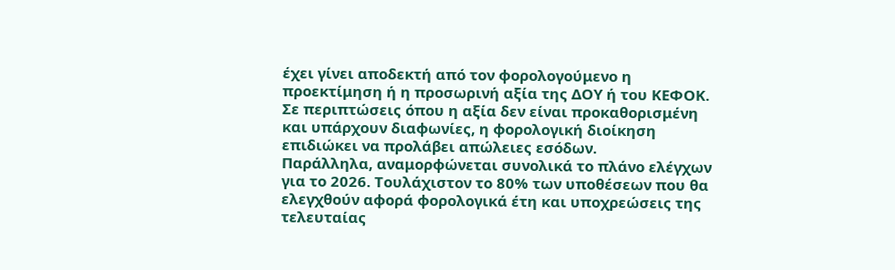έχει γίνει αποδεκτή από τον φορολογούμενο η προεκτίμηση ή η προσωρινή αξία της ΔΟΥ ή του ΚΕΦΟΚ. Σε περιπτώσεις όπου η αξία δεν είναι προκαθορισμένη και υπάρχουν διαφωνίες, η φορολογική διοίκηση επιδιώκει να προλάβει απώλειες εσόδων.
Παράλληλα, αναμορφώνεται συνολικά το πλάνο ελέγχων για το 2026. Τουλάχιστον το 80% των υποθέσεων που θα ελεγχθούν αφορά φορολογικά έτη και υποχρεώσεις της τελευταίας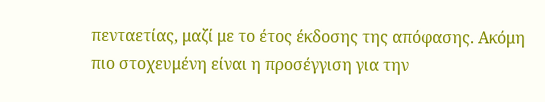πενταετίας, μαζί με το έτος έκδοσης της απόφασης. Ακόμη πιο στοχευμένη είναι η προσέγγιση για την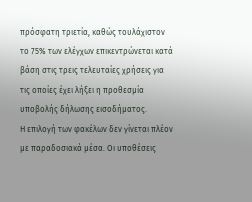πρόσφατη τριετία, καθώς τουλάχιστον το 75% των ελέγχων επικεντρώνεται κατά βάση στις τρεις τελευταίες χρήσεις για τις οποίες έχει λήξει η προθεσμία υποβολής δήλωσης εισοδήματος.
Η επιλογή των φακέλων δεν γίνεται πλέον με παραδοσιακά μέσα. Οι υποθέσεις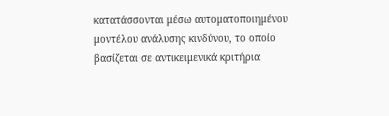κατατάσσονται μέσω αυτοματοποιημένου μοντέλου ανάλυσης κινδύνου, το οποίο βασίζεται σε αντικειμενικά κριτήρια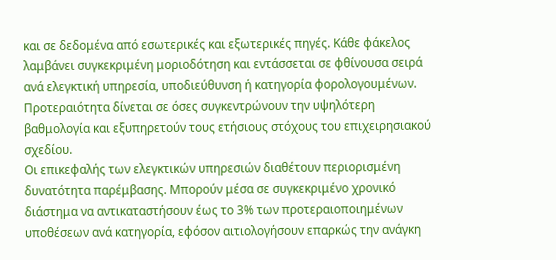και σε δεδομένα από εσωτερικές και εξωτερικές πηγές. Κάθε φάκελος λαμβάνει συγκεκριμένη μοριοδότηση και εντάσσεται σε φθίνουσα σειρά ανά ελεγκτική υπηρεσία, υποδιεύθυνση ή κατηγορία φορολογουμένων. Προτεραιότητα δίνεται σε όσες συγκεντρώνουν την υψηλότερη βαθμολογία και εξυπηρετούν τους ετήσιους στόχους του επιχειρησιακού σχεδίου.
Οι επικεφαλής των ελεγκτικών υπηρεσιών διαθέτουν περιορισμένη δυνατότητα παρέμβασης. Μπορούν μέσα σε συγκεκριμένο χρονικό διάστημα να αντικαταστήσουν έως το 3% των προτεραιοποιημένων υποθέσεων ανά κατηγορία, εφόσον αιτιολογήσουν επαρκώς την ανάγκη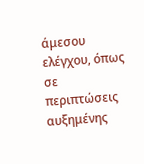άμεσου ελέγχου, όπως σε περιπτώσεις αυξημένης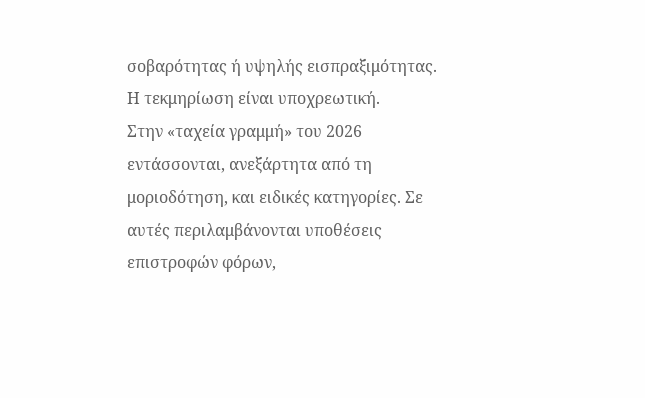σοβαρότητας ή υψηλής εισπραξιμότητας. Η τεκμηρίωση είναι υποχρεωτική.
Στην «ταχεία γραμμή» του 2026 εντάσσονται, ανεξάρτητα από τη μοριοδότηση, και ειδικές κατηγορίες. Σε αυτές περιλαμβάνονται υποθέσεις επιστροφών φόρων,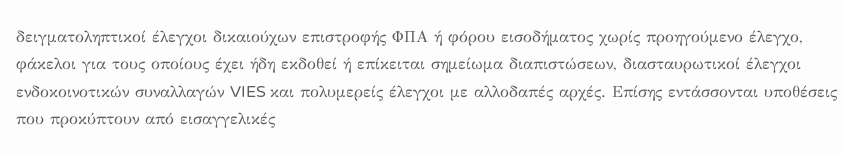δειγματοληπτικοί έλεγχοι δικαιούχων επιστροφής ΦΠΑ ή φόρου εισοδήματος χωρίς προηγούμενο έλεγχο, φάκελοι για τους οποίους έχει ήδη εκδοθεί ή επίκειται σημείωμα διαπιστώσεων, διασταυρωτικοί έλεγχοι ενδοκοινοτικών συναλλαγών VIES και πολυμερείς έλεγχοι με αλλοδαπές αρχές. Επίσης εντάσσονται υποθέσεις που προκύπτουν από εισαγγελικές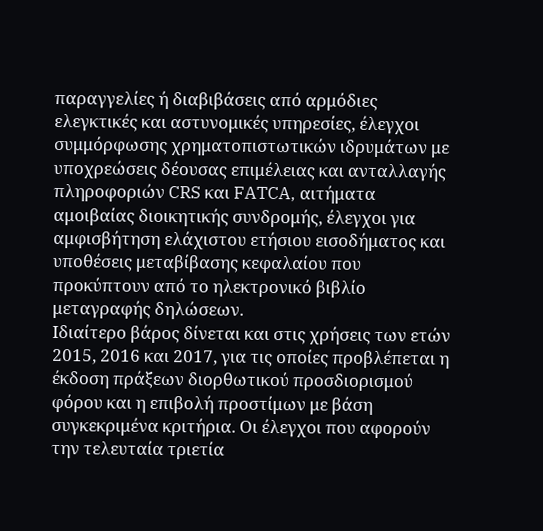παραγγελίες ή διαβιβάσεις από αρμόδιες ελεγκτικές και αστυνομικές υπηρεσίες, έλεγχοι συμμόρφωσης χρηματοπιστωτικών ιδρυμάτων με υποχρεώσεις δέουσας επιμέλειας και ανταλλαγής πληροφοριών CRS και FATCA, αιτήματα αμοιβαίας διοικητικής συνδρομής, έλεγχοι για αμφισβήτηση ελάχιστου ετήσιου εισοδήματος και υποθέσεις μεταβίβασης κεφαλαίου που προκύπτουν από το ηλεκτρονικό βιβλίο μεταγραφής δηλώσεων.
Ιδιαίτερο βάρος δίνεται και στις χρήσεις των ετών 2015, 2016 και 2017, για τις οποίες προβλέπεται η έκδοση πράξεων διορθωτικού προσδιορισμού φόρου και η επιβολή προστίμων με βάση συγκεκριμένα κριτήρια. Οι έλεγχοι που αφορούν την τελευταία τριετία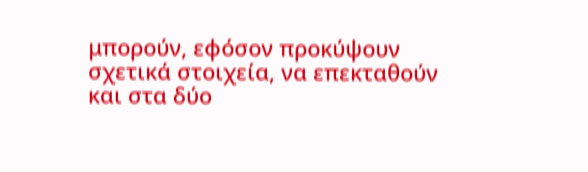μπορούν, εφόσον προκύψουν σχετικά στοιχεία, να επεκταθούν και στα δύο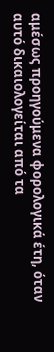αμέσως προηγούμενα φορολογικά έτη, όταν αυτό δικαιολογείται από τα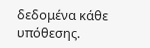δεδομένα κάθε υπόθεσης.